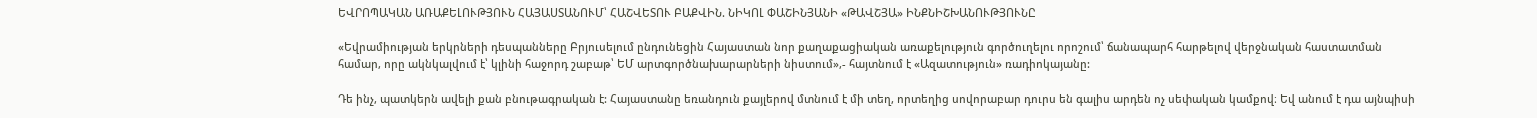ԵՎՐՈՊԱԿԱՆ ԱՌԱՔԵԼՈՒԹՅՈՒՆ ՀԱՅԱՍՏԱՆՈՒՄ՝ ՀԱՇՎԵՏՈՒ ԲԱՔՎԻՆ. ՆԻԿՈԼ ՓԱՇԻՆՅԱՆԻ «ԹԱՎՇՅԱ» ԻՆՔՆԻՇԽԱՆՈՒԹՅՈՒՆԸ

«Եվրամիության երկրների դեսպանները Բրյուսելում ընդունեցին Հայաստան նոր քաղաքացիական առաքելություն գործուղելու որոշում՝ ճանապարհ հարթելով վերջնական հաստատման համար, որը ակնկալվում է՝ կլինի հաջորդ շաբաթ՝ ԵՄ արտգործնախարարների նիստում»,- հայտնում է «Ազատություն» ռադիոկայանը:

Դե ինչ, պատկերն ավելի քան բնութագրական է: Հայաստանը եռանդուն քայլերով մտնում է մի տեղ, որտեղից սովորաբար դուրս են գալիս արդեն ոչ սեփական կամքով։ Եվ անում է դա այնպիսի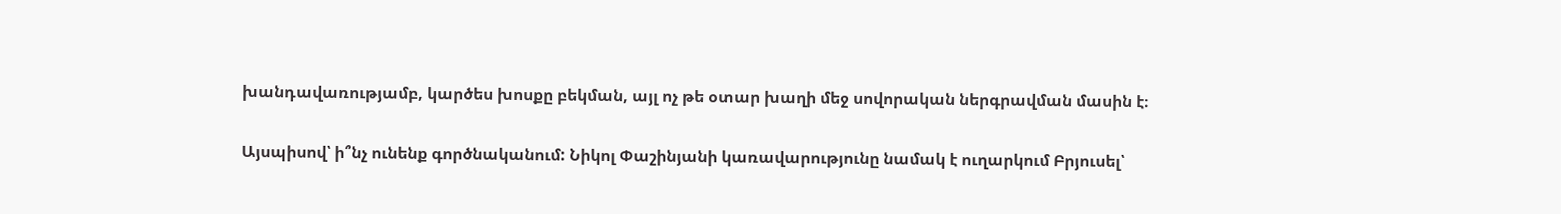խանդավառությամբ, կարծես խոսքը բեկման, այլ ոչ թե օտար խաղի մեջ սովորական ներգրավման մասին է։

Այսպիսով՝ ի՞նչ ունենք գործնականում: Նիկոլ Փաշինյանի կառավարությունը նամակ է ուղարկում Բրյուսել՝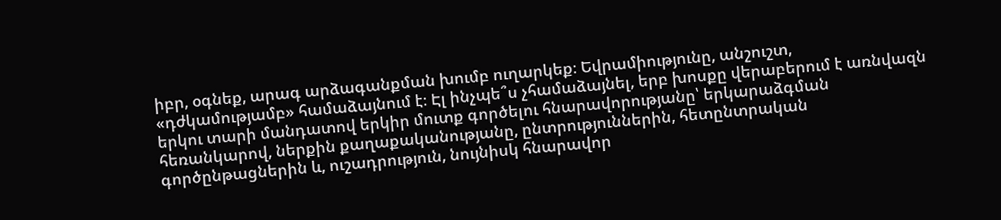իբր, օգնեք, արագ արձագանքման խումբ ուղարկեք։ Եվրամիությունը, անշուշտ, «դժկամությամբ» համաձայնում է։ Էլ ինչպե՞ս չհամաձայնել, երբ խոսքը վերաբերում է առնվազն երկու տարի մանդատով երկիր մուտք գործելու հնարավորությանը՝ երկարաձգման հեռանկարով, ներքին քաղաքականությանը, ընտրություններին, հետընտրական գործընթացներին և, ուշադրություն, նույնիսկ հնարավոր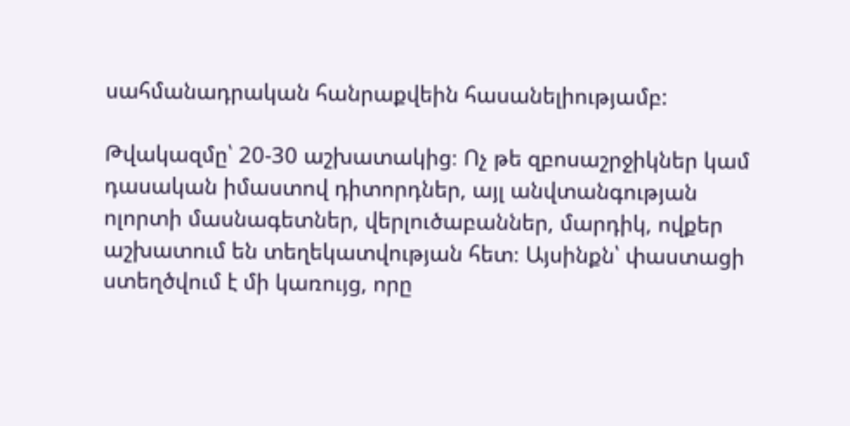սահմանադրական հանրաքվեին հասանելիությամբ:

Թվակազմը՝ 20-30 աշխատակից։ Ոչ թե զբոսաշրջիկներ կամ դասական իմաստով դիտորդներ, այլ անվտանգության ոլորտի մասնագետներ, վերլուծաբաններ, մարդիկ, ովքեր աշխատում են տեղեկատվության հետ։ Այսինքն՝ փաստացի ստեղծվում է մի կառույց, որը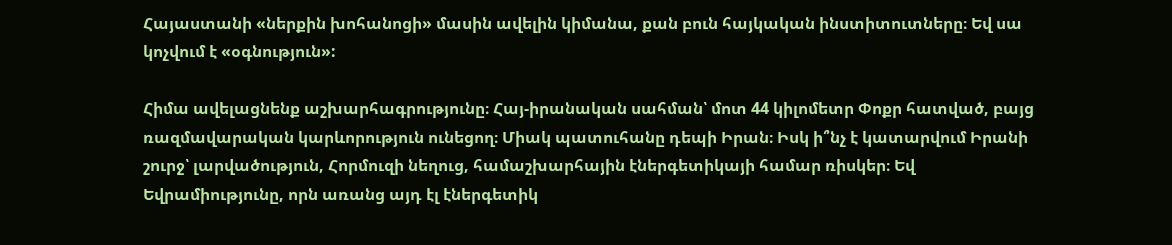Հայաստանի «ներքին խոհանոցի» մասին ավելին կիմանա, քան բուն հայկական ինստիտուտները։ Եվ սա կոչվում է «օգնություն»:

Հիմա ավելացնենք աշխարհագրությունը։ Հայ-իրանական սահման՝ մոտ 44 կիլոմետր Փոքր հատված, բայց ռազմավարական կարևորություն ունեցող։ Միակ պատուհանը դեպի Իրան։ Իսկ ի՞նչ է կատարվում Իրանի շուրջ՝ լարվածություն, Հորմուզի նեղուց, համաշխարհային էներգետիկայի համար ռիսկեր։ Եվ Եվրամիությունը, որն առանց այդ էլ էներգետիկ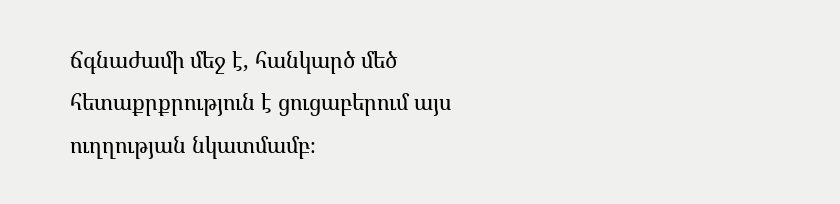ճգնաժամի մեջ է, հանկարծ մեծ հետաքրքրություն է ցուցաբերում այս ուղղության նկատմամբ։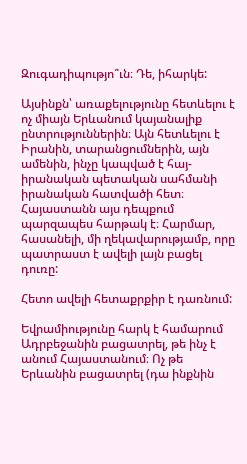Զուգադիպությո՞ւն։ Դե, իհարկե:

Այսինքն՝ առաքելությունը հետևելու է ոչ միայն Երևանում կայանալիք ընտրություններին։ Այն հետևելու է Իրանին, տարանցումներին, այն ամենին, ինչը կապված է հայ-իրանական պետական սահմանի իրանական հատվածի հետ։ Հայաստանն այս դեպքում պարզապես հարթակ է։ Հարմար, հասանելի, մի ղեկավարությամբ, որը պատրաստ է ավելի լայն բացել դուռը:

Հետո ավելի հետաքրքիր է դառնում:

Եվրամիությունը հարկ է համարում Ադրբեջանին բացատրել, թե ինչ է անում Հայաստանում։ Ոչ թե Երևանին բացատրել (դա ինքնին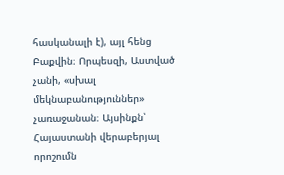հասկանալի է), այլ հենց Բաքվին։ Որպեսզի, Աստված չանի, «սխալ մեկնաբանություններ» չառաջանան։ Այսինքն՝ Հայաստանի վերաբերյալ որոշումն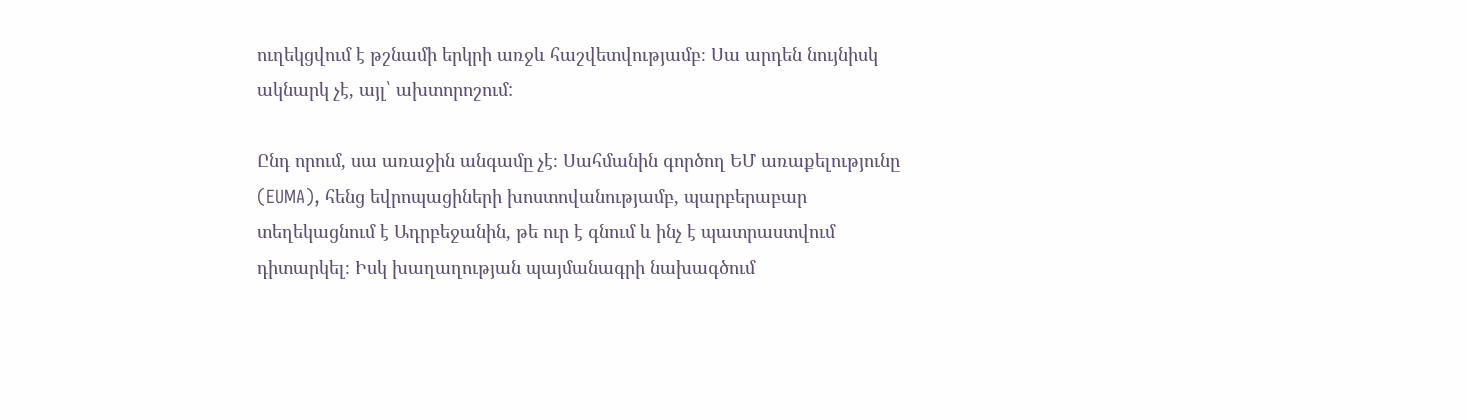ուղեկցվում է թշնամի երկրի առջև հաշվետվությամբ։ Սա արդեն նույնիսկ ակնարկ չէ, այլ՝ ախտորոշում:

Ընդ որում, սա առաջին անգամը չէ։ Սահմանին գործող ԵՄ առաքելությունը (EUMA), հենց եվրոպացիների խոստովանությամբ, պարբերաբար տեղեկացնում է Ադրբեջանին, թե ուր է գնում և ինչ է պատրաստվում դիտարկել։ Իսկ խաղաղության պայմանագրի նախագծում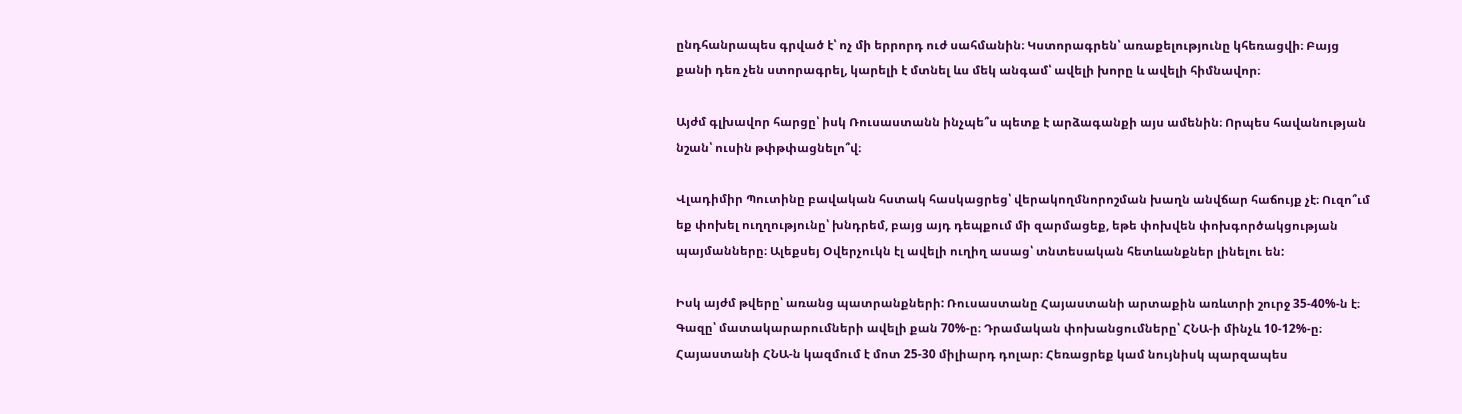ընդհանրապես գրված է՝ ոչ մի երրորդ ուժ սահմանին։ Կստորագրեն՝ առաքելությունը կհեռացվի։ Բայց քանի դեռ չեն ստորագրել, կարելի է մտնել ևս մեկ անգամ՝ ավելի խորը և ավելի հիմնավոր։

Այժմ գլխավոր հարցը՝ իսկ Ռուսաստանն ինչպե՞ս պետք է արձագանքի այս ամենին։ Որպես հավանության նշան՝ ուսին թփթփացնելո՞վ։

Վլադիմիր Պուտինը բավական հստակ հասկացրեց՝ վերակողմնորոշման խաղն անվճար հաճույք չէ։ Ուզո՞ւմ եք փոխել ուղղությունը՝ խնդրեմ, բայց այդ դեպքում մի զարմացեք, եթե փոխվեն փոխգործակցության պայմանները։ Ալեքսեյ Օվերչուկն էլ ավելի ուղիղ ասաց՝ տնտեսական հետևանքներ լինելու են:

Իսկ այժմ թվերը՝ առանց պատրանքների: Ռուսաստանը Հայաստանի արտաքին առևտրի շուրջ 35-40%-ն է։ Գազը՝ մատակարարումների ավելի քան 70%-ը։ Դրամական փոխանցումները՝ ՀՆԱ-ի մինչև 10-12%-ը։ Հայաստանի ՀՆԱ-ն կազմում է մոտ 25-30 միլիարդ դոլար։ Հեռացրեք կամ նույնիսկ պարզապես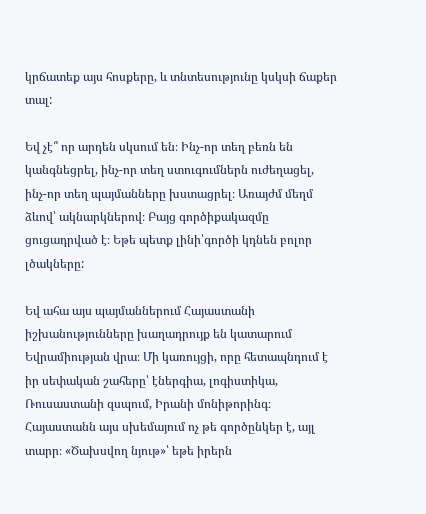կրճատեք այս հոսքերը, և տնտեսությունը կսկսի ճաքեր տալ:

Եվ չէ՞ որ արդեն սկսում են։ Ինչ-որ տեղ բեռն են կանգնեցրել, ինչ-որ տեղ ստուգումներն ուժեղացել, ինչ-որ տեղ պայմանները խստացրել։ Առայժմ մեղմ ձևով՝ ակնարկներով։ Բայց գործիքակազմը ցուցադրված է։ Եթե պետք լինի՝գործի կդնեն բոլոր լծակները:

Եվ ահա այս պայմաններում Հայաստանի իշխանությունները խաղադրույք են կատարում Եվրամիության վրա։ Մի կառույցի, որը հետապնդում է իր սեփական շահերը՝ էներգիա, լոգիստիկա, Ռուսաստանի զսպում, Իրանի մոնիթորինգ։ Հայաստանն այս սխեմայում ոչ թե գործընկեր է, այլ տարր։ «Ծախսվող նյութ»՝ եթե իրերն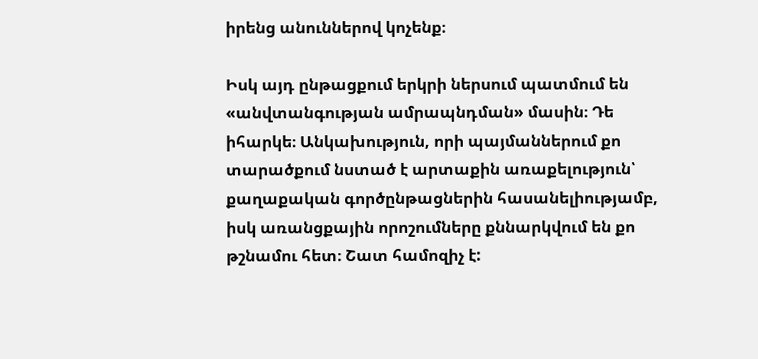իրենց անուններով կոչենք։

Իսկ այդ ընթացքում երկրի ներսում պատմում են «անվտանգության ամրապնդման» մասին։ Դե իհարկե։ Անկախություն, որի պայմաններում քո տարածքում նստած է արտաքին առաքելություն՝ քաղաքական գործընթացներին հասանելիությամբ, իսկ առանցքային որոշումները քննարկվում են քո թշնամու հետ։ Շատ համոզիչ է: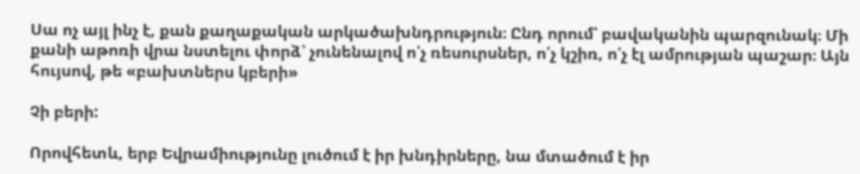Սա ոչ այլ ինչ է, քան քաղաքական արկածախնդրություն։ Ընդ որում՝ բավականին պարզունակ։ Մի քանի աթոռի վրա նստելու փորձ՝ չունենալով ո՛չ ռեսուրսներ, ո՛չ կշիռ, ո՛չ էլ ամրության պաշար։ Այն հույսով, թե «բախտներս կբերի»

Չի բերի:

Որովհետև, երբ Եվրամիությունը լուծում է իր խնդիրները, նա մտածում է իր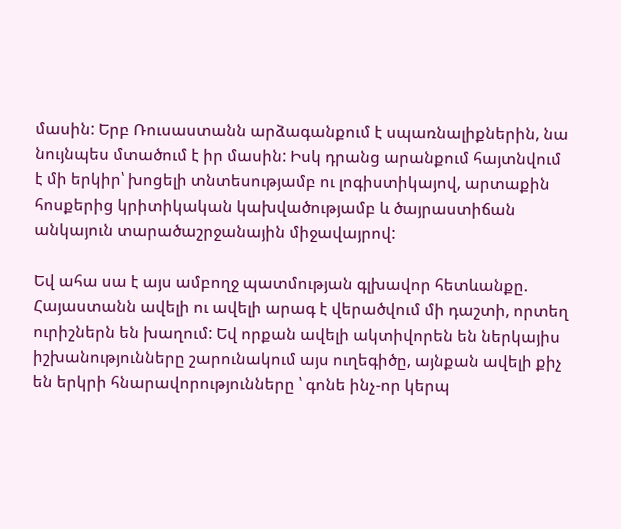մասին: Երբ Ռուսաստանն արձագանքում է սպառնալիքներին, նա նույնպես մտածում է իր մասին: Իսկ դրանց արանքում հայտնվում է մի երկիր՝ խոցելի տնտեսությամբ ու լոգիստիկայով, արտաքին հոսքերից կրիտիկական կախվածությամբ և ծայրաստիճան անկայուն տարածաշրջանային միջավայրով:

Եվ ահա սա է այս ամբողջ պատմության գլխավոր հետևանքը. Հայաստանն ավելի ու ավելի արագ է վերածվում մի դաշտի, որտեղ ուրիշներն են խաղում: Եվ որքան ավելի ակտիվորեն են ներկայիս իշխանությունները շարունակում այս ուղեգիծը, այնքան ավելի քիչ են երկրի հնարավորությունները ՝ գոնե ինչ-որ կերպ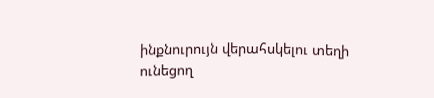ինքնուրույն վերահսկելու տեղի ունեցող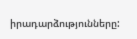իրադարձությունները: